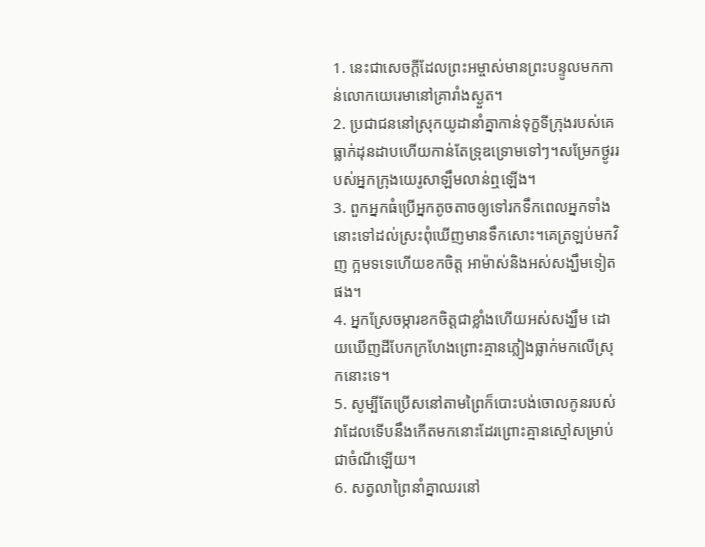1. នេះជាសេចក្ដីដែលព្រះអម្ចាស់មានព្រះបន្ទូលមកកាន់លោកយេរេមានៅគ្រារាំងស្ងួត។
2. ប្រជាជននៅស្រុកយូដានាំគ្នាកាន់ទុក្ខទីក្រុងរបស់គេធ្លាក់ដុនដាបហើយកាន់តែទ្រុឌទ្រោមទៅៗ។សម្រែកថ្ងូររបស់អ្នកក្រុងយេរូសាឡឹមលាន់ឮឡើង។
3. ពួកអ្នកធំប្រើអ្នកតូចតាចឲ្យទៅរកទឹកពេលអ្នកទាំងនោះទៅដល់ស្រះពុំឃើញមានទឹកសោះ។គេត្រឡប់មកវិញ ក្អមទទេហើយខកចិត្ត អាម៉ាស់និងអស់សង្ឃឹមទៀតផង។
4. អ្នកស្រែចម្ការខកចិត្តជាខ្លាំងហើយអស់សង្ឃឹម ដោយឃើញដីបែកក្រហែងព្រោះគ្មានភ្លៀងធ្លាក់មកលើស្រុកនោះទេ។
5. សូម្បីតែប្រើសនៅតាមព្រៃក៏បោះបង់ចោលកូនរបស់វាដែលទើបនឹងកើតមកនោះដែរព្រោះគ្មានស្មៅសម្រាប់ជាចំណីឡើយ។
6. សត្វលាព្រៃនាំគ្នាឈរនៅ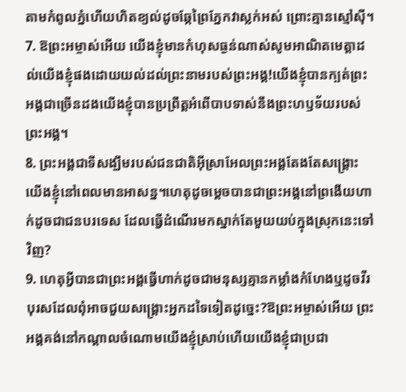តាមកំពូលភ្នំហើយហិតខ្យល់ដូចឆ្កែព្រៃភ្នែកវាស្លក់អស់ ព្រោះគ្មានស្មៅស៊ី។
7. ឱព្រះអម្ចាស់អើយ យើងខ្ញុំមានកំហុសធ្ងន់ណាស់សូមអាណិតមេត្តាដល់យើងខ្ញុំផងដោយយល់ដល់ព្រះនាមរបស់ព្រះអង្គ!យើងខ្ញុំបានក្បត់ព្រះអង្គជាច្រើនដងយើងខ្ញុំបានប្រព្រឹត្តអំពើបាបទាស់នឹងព្រះហឫទ័យរបស់ព្រះអង្គ។
8. ព្រះអង្គជាទីសង្ឃឹមរបស់ជនជាតិអ៊ីស្រាអែលព្រះអង្គតែងតែសង្គ្រោះយើងខ្ញុំនៅពេលមានអាសន្ន។ហេតុដូចម្ដេចបានជាព្រះអង្គនៅព្រងើយហាក់ដូចជាជនបរទេស ដែលធ្វើដំណើរមកស្នាក់តែមួយយប់ក្នុងស្រុកនេះទៅវិញ?
9. ហេតុអ្វីបានជាព្រះអង្គធ្វើហាក់ដូចជាមនុស្សគ្មានកម្លាំងកំហែងឬដូចវីរបុរសដែលពុំអាចជួយសង្គ្រោះអ្នកដទៃទៀតដូច្នេះ?ឱព្រះអម្ចាស់អើយ ព្រះអង្គគង់នៅកណ្ដាលចំណោមយើងខ្ញុំស្រាប់ហើយយើងខ្ញុំជាប្រជា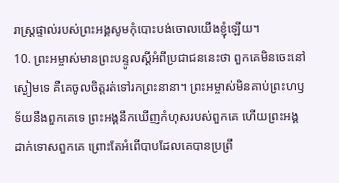រាស្ត្រផ្ទាល់របស់ព្រះអង្គសូមកុំបោះបង់ចោលយើងខ្ញុំឡើយ។
10. ព្រះអម្ចាស់មានព្រះបន្ទូលស្ដីអំពីប្រជាជននេះថា ពួកគេមិនចេះនៅស្ងៀមទេ គឺគេចូលចិត្តរត់ទៅរកព្រះនានា។ ព្រះអម្ចាស់មិនគាប់ព្រះហឫទ័យនឹងពួកគេទេ ព្រះអង្គនឹកឃើញកំហុសរបស់ពួកគេ ហើយព្រះអង្គដាក់ទោសពួកគេ ព្រោះតែអំពើបាបដែលគេបានប្រព្រឹ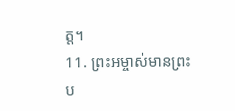ត្ត។
11. ព្រះអម្ចាស់មានព្រះប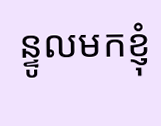ន្ទូលមកខ្ញុំ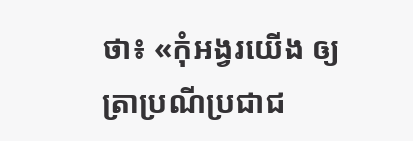ថា៖ «កុំអង្វរយើង ឲ្យត្រាប្រណីប្រជាជ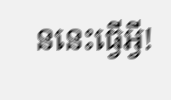ននេះធ្វើអ្វី!